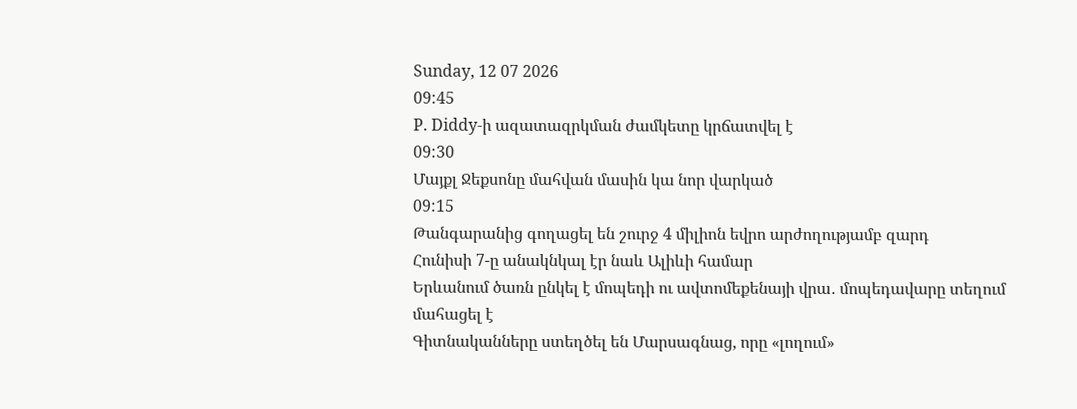Sunday, 12 07 2026
09:45
P. Diddy-ի ազատազրկման ժամկետը կրճատվել է
09:30
Մայքլ Ջեքսոնը մահվան մասին կա նոր վարկած
09:15
Թանգարանից գողացել են շուրջ 4 միլիոն եվրո արժողությամբ զարդ
Հունիսի 7-ը անակնկալ էր նաև Ալիևի համար
Երևանում ծառն ընկել է մոպեդի ու ավտոմեքենայի վրա․ մոպեդավարը տեղում մահացել է
Գիտնականները ստեղծել են Մարսագնաց, որը «լողում»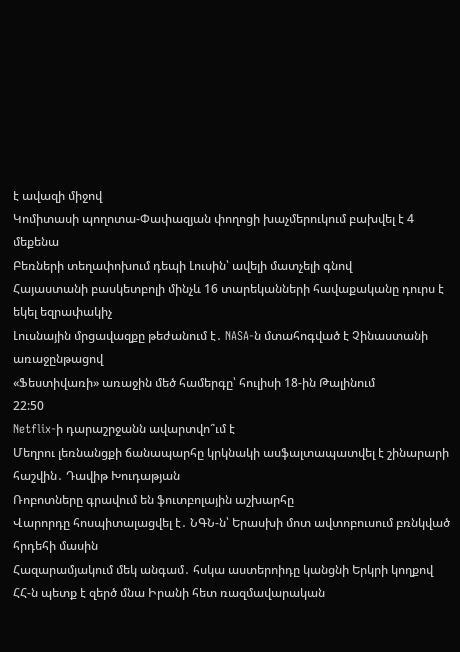է ավազի միջով
Կոմիտասի պողոտա-Փափազյան փողոցի խաչմերուկում բախվել է 4 մեքենա
Բեռների տեղափոխում դեպի Լուսին՝ ավելի մատչելի գնով
Հայաստանի բասկետբոլի մինչև 16 տարեկանների հավաքականը դուրս է եկել եզրափակիչ
Լուսնային մրցավազքը թեժանում է․ NASA-ն մտահոգված է Չինաստանի առաջընթացով
«Ֆեստիվառի» առաջին մեծ համերգը՝ հուլիսի 18-ին Թալինում
22:50
Netflix-ի դարաշրջանն ավարտվո՞ւմ է
Մեղրու լեռնանցքի ճանապարհը կրկնակի ասֆալտապատվել է շինարարի հաշվին․ Դավիթ Խուդաթյան
Ռոբոտները գրավում են ֆուտբոլային աշխարհը
Վարորդը հոսպիտալացվել է․ ՆԳՆ-ն՝ Երասխի մոտ ավտոբուսում բռնկված հրդեհի մասին
Հազարամյակում մեկ անգամ․ հսկա աստերոիդը կանցնի Երկրի կողքով
ՀՀ-ն պետք է զերծ մնա Իրանի հետ ռազմավարական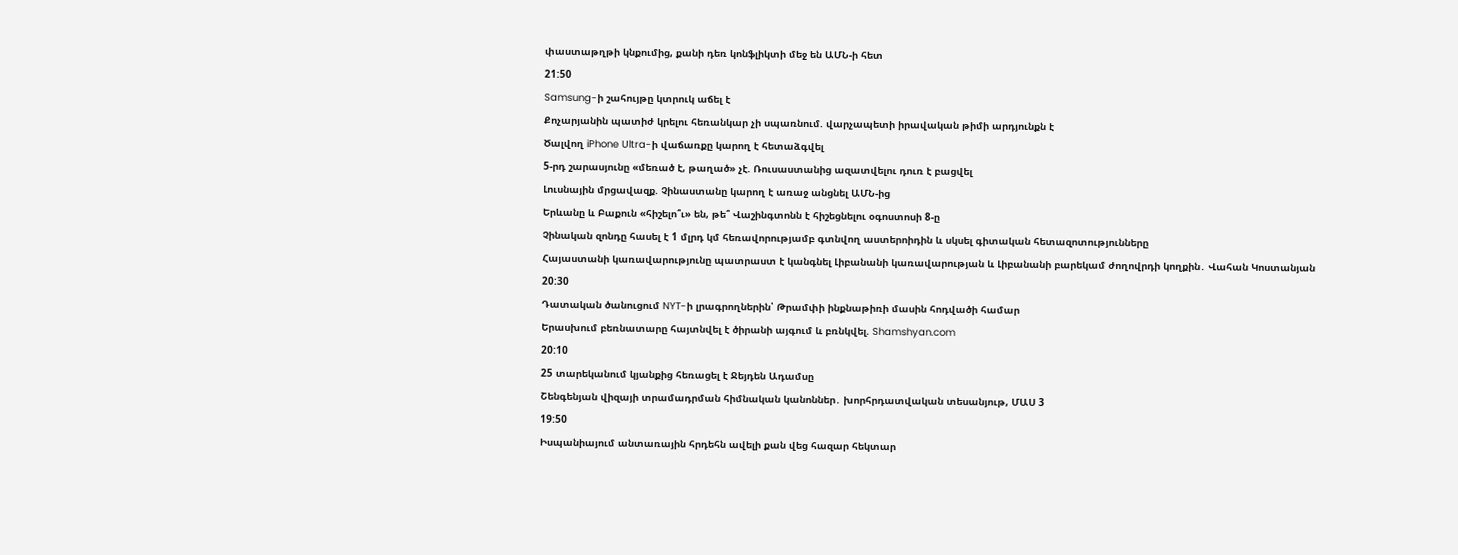փաստաթղթի կնքումից, քանի դեռ կոնֆլիկտի մեջ են ԱՄՆ-ի հետ
21:50
Samsung-ի շահույթը կտրուկ աճել է
Քոչարյանին պատիժ կրելու հեռանկար չի սպառնում. վարչապետի իրավական թիմի արդյունքն է
Ծալվող iPhone Ultra-ի վաճառքը կարող է հետաձգվել
5-րդ շարասյունը «մեռած է, թաղած» չէ. Ռուսաստանից ազատվելու դուռ է բացվել
Լուսնային մրցավազք. Չինաստանը կարող է առաջ անցնել ԱՄՆ-ից
Երևանը և Բաքուն «հիշելո՞ւ» են, թե՞ Վաշինգտոնն է հիշեցնելու օգոստոսի 8-ը
Չինական զոնդը հասել է 1 մլրդ կմ հեռավորությամբ գտնվող աստերոիդին և սկսել գիտական հետազոտությունները
Հայաստանի կառավարությունը պատրաստ է կանգնել Լիբանանի կառավարության և Լիբանանի բարեկամ ժողովրդի կողքին․ Վահան Կոստանյան
20:30
Դատական ծանուցում NYT-ի լրագրողներին՝ Թրամփի ինքնաթիռի մասին հոդվածի համար
Երասխում բեռնատարը հայտնվել է ծիրանի այգում և բռնկվել. Shamshyan.com
20:10
25 տարեկանում կյանքից հեռացել է Ջեյդեն Ադամսը
Շենգենյան վիզայի տրամադրման հիմնական կանոններ․ խորհրդատվական տեսանյութ, ՄԱՍ 3
19:50
Իսպանիայում անտառային հրդեհն ավելի քան վեց հազար հեկտար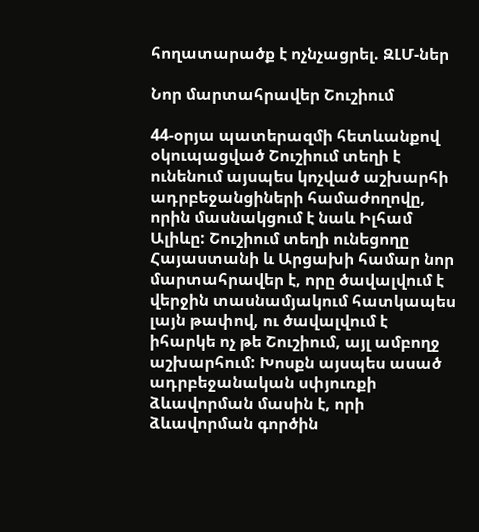հողատարածք է ոչնչացրել. ԶԼՄ-ներ

Նոր մարտահրավեր Շուշիում

44-օրյա պատերազմի հետևանքով օկուպացված Շուշիում տեղի է ունենում այսպես կոչված աշխարհի ադրբեջանցիների համաժողովը, որին մասնակցում է նաև Իլհամ Ալիևը: Շուշիում տեղի ունեցողը Հայաստանի և Արցախի համար նոր մարտահրավեր է, որը ծավալվում է վերջին տասնամյակում հատկապես լայն թափով, ու ծավալվում է իհարկե ոչ թե Շուշիում, այլ ամբողջ աշխարհում: Խոսքն այսպես ասած ադրբեջանական սփյուռքի ձևավորման մասին է, որի ձևավորման գործին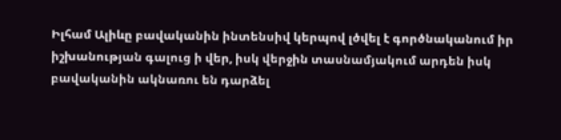Իլհամ Ալիևը բավականին ինտենսիվ կերպով լծվել է գործնականում իր իշխանության գալուց ի վեր, իսկ վերջին տասնամյակում արդեն իսկ բավականին ակնառու են դարձել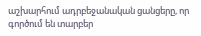աշխարհում ադրբեջանական ցանցերը, որ գործում են տարբեր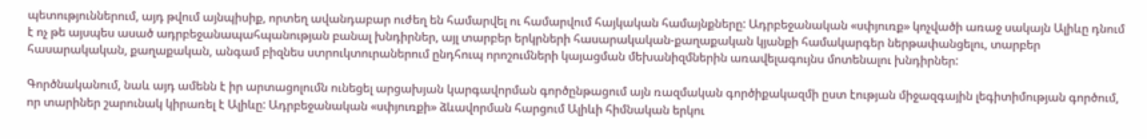պետություններում, այդ թվում այնպիսիք, որտեղ ավանդաբար ուժեղ են համարվել ու համարվում հայկական համայնքները: Ադրբեջանական «սփյուռք» կոչվածի առաջ սակայն Ալիևը դնում է ոչ թե այսպես ասած ադրբեջանապահպանության բանալ խնդիրներ, այլ տարբեր երկրների հասարակական-քաղաքական կյանքի համակարգեր ներթափանցելու, տարբեր հասարակական, քաղաքական, անգամ բիզնես ստրուկտուրաներում ընդհուպ որոշումների կայացման մեխանիզմներին առավելագույնս մոտենալու խնդիրներ:

Գործնականում, նաև այդ ամենն է իր արտացոլումն ունեցել արցախյան կարգավորման գործընթացում այն ռազմական գործիքակազմի ըստ էության միջազգային լեգիտիմության գործում, որ տարիներ շարունակ կիրառել է Ալիևը: Ադրբեջանական «սփյուռքի» ձևավորման հարցում Ալիևի հիմնական երկու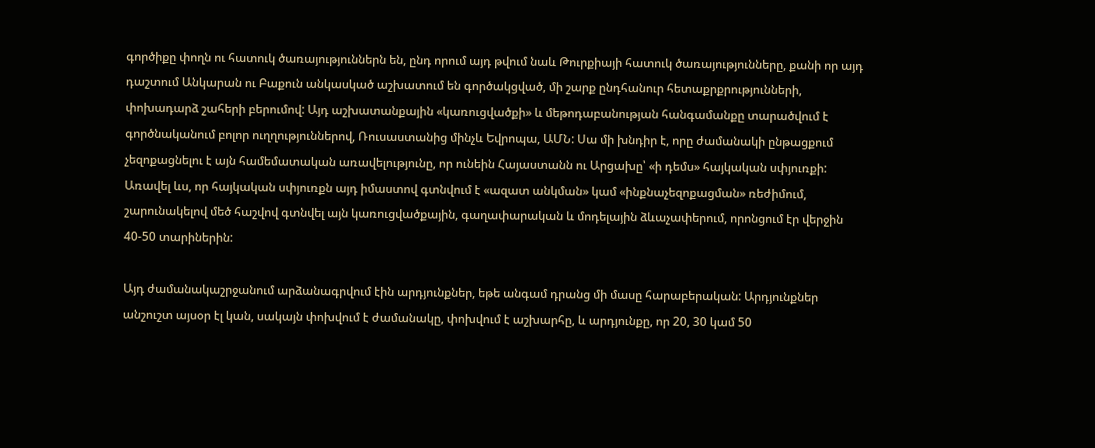գործիքը փողն ու հատուկ ծառայություններն են, ընդ որում այդ թվում նաև Թուրքիայի հատուկ ծառայությունները, քանի որ այդ դաշտում Անկարան ու Բաքուն անկասկած աշխատում են գործակցված, մի շարք ընդհանուր հետաքրքրությունների, փոխադարձ շահերի բերումով: Այդ աշխատանքային «կառուցվածքի» և մեթոդաբանության հանգամանքը տարածվում է գործնականում բոլոր ուղղություններով, Ռուսաստանից մինչև Եվրոպա, ԱՄՆ: Սա մի խնդիր է, որը ժամանակի ընթացքում չեզոքացնելու է այն համեմատական առավելությունը, որ ունեին Հայաստանն ու Արցախը՝ «ի դեմս» հայկական սփյուռքի: Առավել ևս, որ հայկական սփյուռքն այդ իմաստով գտնվում է «ազատ անկման» կամ «ինքնաչեզոքացման» ռեժիմում, շարունակելով մեծ հաշվով գտնվել այն կառուցվածքային, գաղափարական և մոդելային ձևաչափերում, որոնցում էր վերջին 40-50 տարիներին:

Այդ ժամանակաշրջանում արձանագրվում էին արդյունքներ, եթե անգամ դրանց մի մասը հարաբերական: Արդյունքներ անշուշտ այսօր էլ կան, սակայն փոխվում է ժամանակը, փոխվում է աշխարհը, և արդյունքը, որ 20, 30 կամ 50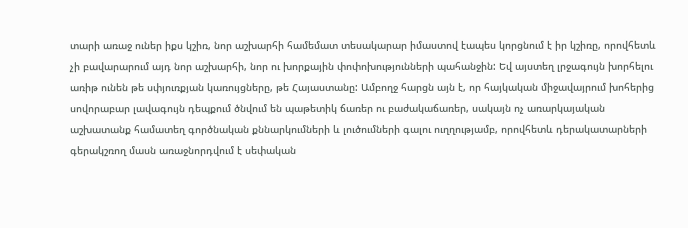տարի առաջ ուներ իքս կշիռ, նոր աշխարհի համեմատ տեսակարար իմաստով էապես կորցնում է իր կշիռը, որովհետև չի բավարարում այդ նոր աշխարհի, նոր ու խորքային փոփոխությունների պահանջին: Եվ այստեղ լրջագույն խորհելու առիթ ունեն թե սփյուռքյան կառույցները, թե Հայաստանը: Ամբողջ հարցն այն է, որ հայկական միջավայրում խոհերից սովորաբար լավագույն դեպքում ծնվում են պաթետիկ ճառեր ու բաժակաճառեր, սակայն ոչ առարկայական աշխատանք համատեղ գործնական քննարկումների և լուծումների գալու ուղղությամբ, որովհետև դերակատարների գերակշռող մասն առաջնորդվում է սեփական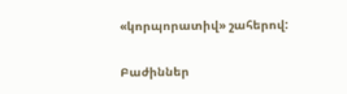«կորպորատիվ» շահերով:

Բաժիններ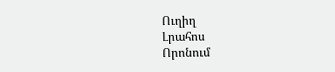Ուղիղ
Լրահոս
Որոնում